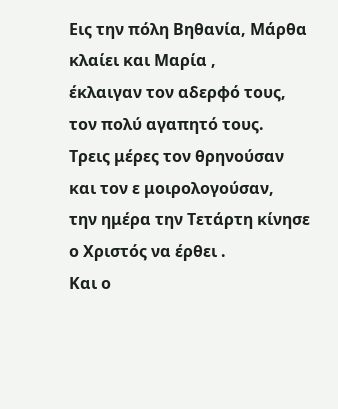Εις την πόλη Βηθανία, Μάρθα κλαίει και Μαρία ,
έκλαιγαν τον αδερφό τους, τον πολύ αγαπητό τους.
Τρεις μέρες τον θρηνούσαν και τον ε μοιρολογούσαν,
την ημέρα την Τετάρτη κίνησε ο Χριστός να έρθει .
Και ο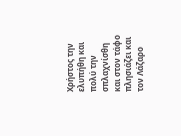Χρήστος την ελυπήθη και πολύ την σπλαχνίσθη
και στον τάφο πλησιάζει και τον Λάζαρο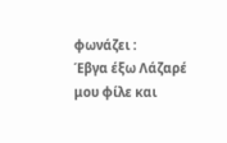φωνάζει :
Έβγα έξω Λάζαρέ μου φίλε και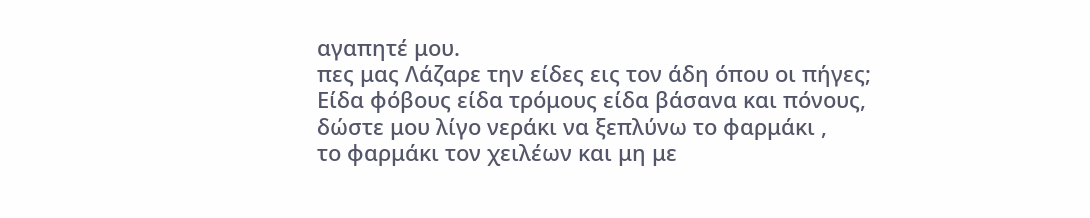αγαπητέ μου.
πες μας Λάζαρε την είδες εις τον άδη όπου οι πήγες;
Είδα φόβους είδα τρόμους είδα βάσανα και πόνους,
δώστε μου λίγο νεράκι να ξεπλύνω το φαρμάκι ,
το φαρμάκι τον χειλέων και μη με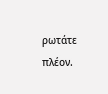ρωτάτε πλέον.